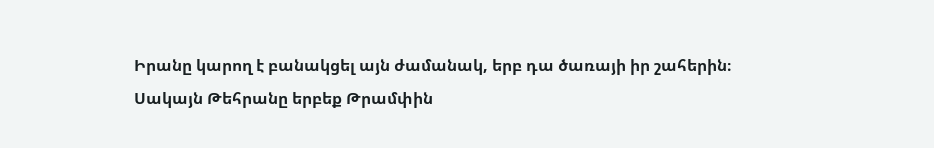Իրանը կարող է բանակցել այն ժամանակ, երբ դա ծառայի իր շահերին։
Սակայն Թեհրանը երբեք Թրամփին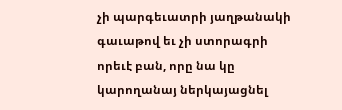չի պարգեւատրի յաղթանակի գաւաթով եւ չի ստորագրի որեւէ բան, որը նա կը կարողանայ ներկայացնել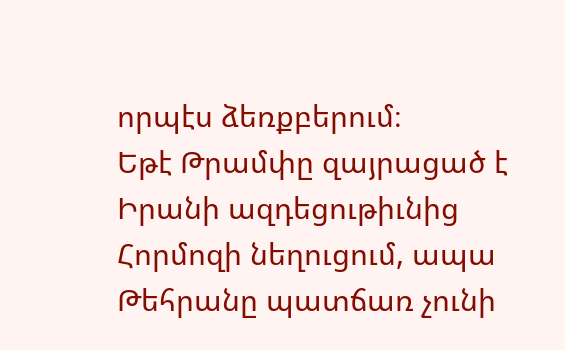որպէս ձեռքբերում։
Եթէ Թրամփը զայրացած է Իրանի ազդեցութիւնից Հորմոզի նեղուցում, ապա Թեհրանը պատճառ չունի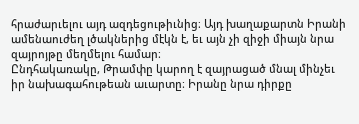հրաժարւելու այդ ազդեցութիւնից։ Այդ խաղաքարտն Իրանի ամենաուժեղ լծակներից մէկն է, եւ այն չի զիջի միայն նրա զայրոյթը մեղմելու համար։
Ընդհակառակը, Թրամփը կարող է զայրացած մնալ մինչեւ իր նախագահութեան աւարտը։ Իրանը նրա դիրքը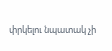փրկելու նպատակ չի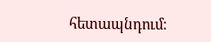հետապնդում։